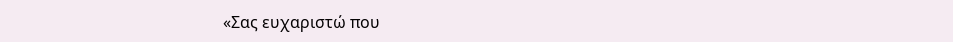«Σας ευχαριστώ που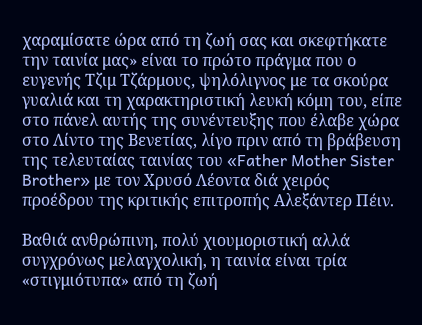χαραμίσατε ώρα από τη ζωή σας και σκεφτήκατε την ταινία μας» είναι το πρώτο πράγμα που ο ευγενής Τζιμ Τζάρμους, ψηλόλιγνος με τα σκούρα γυαλιά και τη χαρακτηριστική λευκή κόμη του, είπε στο πάνελ αυτής της συνέντευξης που έλαβε χώρα στο Λίντο της Βενετίας, λίγο πριν από τη βράβευση της τελευταίας ταινίας του «Father Mother Sister Brother» με τον Χρυσό Λέοντα διά χειρός προέδρου της κριτικής επιτροπής Αλεξάντερ Πέιν.

Βαθιά ανθρώπινη, πολύ χιουμοριστική αλλά συγχρόνως μελαγχολική, η ταινία είναι τρία «στιγμιότυπα» από τη ζωή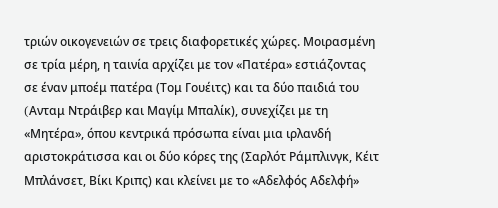τριών οικογενειών σε τρεις διαφορετικές χώρες. Μοιρασμένη σε τρία μέρη, η ταινία αρχίζει με τον «Πατέρα» εστιάζοντας σε έναν μποέμ πατέρα (Τομ Γουέιτς) και τα δύο παιδιά του (Aνταμ Ντράιβερ και Μαγίμ Μπαλίκ), συνεχίζει με τη «Μητέρα», όπου κεντρικά πρόσωπα είναι μια ιρλανδή αριστοκράτισσα και οι δύο κόρες της (Σαρλότ Ράμπλινγκ, Κέιτ Μπλάνσετ, Βίκι Κριπς) και κλείνει με το «Αδελφός Αδελφή»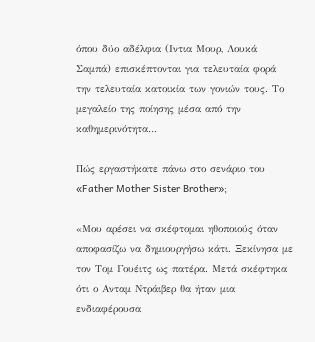όπου δύο αδέλφια (Ιντια Μουρ, Λουκά Σαμπά) επισκέπτονται για τελευταία φορά την τελευταία κατοικία των γονιών τους. Το μεγαλείο της ποίησης μέσα από την καθημερινότητα…

Πώς εργαστήκατε πάνω στο σενάριο του «Father Mother Sister Brother»;

«Μου αρέσει να σκέφτομαι ηθοποιούς όταν αποφασίζω να δημιουργήσω κάτι. Ξεκίνησα με τον Τομ Γουέιτς ως πατέρα. Μετά σκέφτηκα ότι ο Ανταμ Ντράιβερ θα ήταν μια ενδιαφέρουσα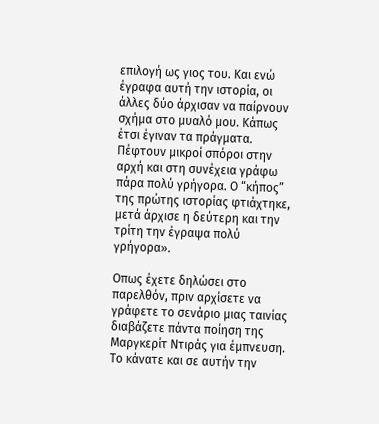επιλογή ως γιος του. Και ενώ έγραφα αυτή την ιστορία, οι άλλες δύο άρχισαν να παίρνουν σχήμα στο μυαλό μου. Κάπως έτσι έγιναν τα πράγματα. Πέφτουν μικροί σπόροι στην αρχή και στη συνέχεια γράφω πάρα πολύ γρήγορα. Ο “κήπος” της πρώτης ιστορίας φτιάχτηκε, μετά άρχισε η δεύτερη και την τρίτη την έγραψα πολύ γρήγορα».

Οπως έχετε δηλώσει στο παρελθόν, πριν αρχίσετε να γράφετε το σενάριο μιας ταινίας διαβάζετε πάντα ποίηση της Μαργκερίτ Ντιράς για έμπνευση. Το κάνατε και σε αυτήν την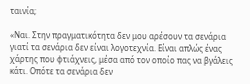ταινία;

«Ναι. Στην πραγματικότητα δεν μου αρέσουν τα σενάρια γιατί τα σενάρια δεν είναι λογοτεχνία. Είναι απλώς ένας χάρτης που φτιάχνεις, μέσα από τον οποίο πας να βγάλεις κάτι. Οπότε τα σενάρια δεν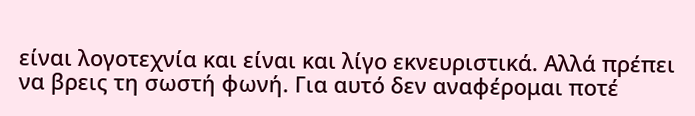είναι λογοτεχνία και είναι και λίγο εκνευριστικά. Αλλά πρέπει να βρεις τη σωστή φωνή. Για αυτό δεν αναφέρομαι ποτέ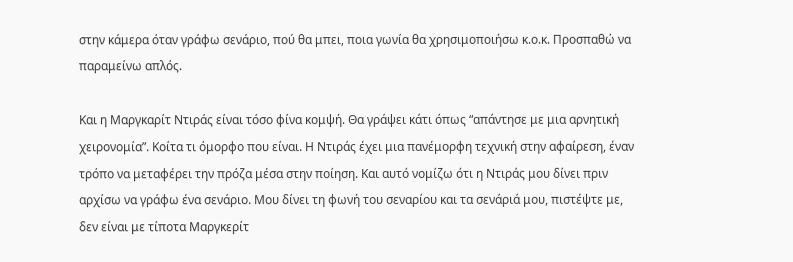στην κάμερα όταν γράφω σενάριο, πού θα μπει, ποια γωνία θα χρησιμοποιήσω κ.ο.κ. Προσπαθώ να παραμείνω απλός.

Και η Μαργκαρίτ Ντιράς είναι τόσο φίνα κομψή. Θα γράψει κάτι όπως “απάντησε με μια αρνητική χειρονομία”. Κοίτα τι όμορφο που είναι. Η Ντιράς έχει μια πανέμορφη τεχνική στην αφαίρεση, έναν τρόπο να μεταφέρει την πρόζα μέσα στην ποίηση. Και αυτό νομίζω ότι η Ντιράς μου δίνει πριν αρχίσω να γράφω ένα σενάριο. Μου δίνει τη φωνή του σεναρίου και τα σενάριά μου, πιστέψτε με, δεν είναι με τίποτα Μαργκερίτ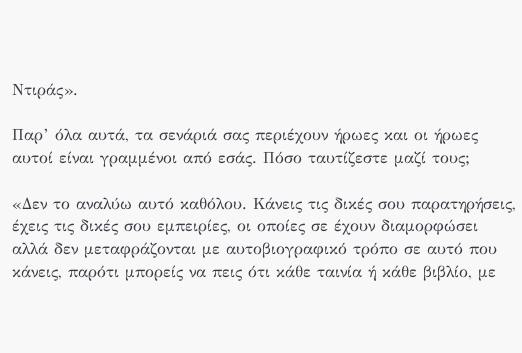Ντιράς».

Παρ’ όλα αυτά, τα σενάριά σας περιέχουν ήρωες και οι ήρωες αυτοί είναι γραμμένοι από εσάς. Πόσο ταυτίζεστε μαζί τους;

«Δεν το αναλύω αυτό καθόλου. Κάνεις τις δικές σου παρατηρήσεις, έχεις τις δικές σου εμπειρίες, οι οποίες σε έχουν διαμορφώσει αλλά δεν μεταφράζονται με αυτοβιογραφικό τρόπο σε αυτό που κάνεις, παρότι μπορείς να πεις ότι κάθε ταινία ή κάθε βιβλίο, με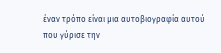έναν τρόπο είναι μια αυτοβιογραφία αυτού που γύρισε την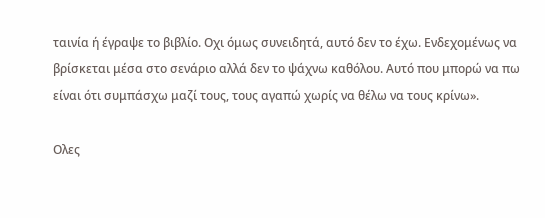ταινία ή έγραψε το βιβλίο. Οχι όμως συνειδητά, αυτό δεν το έχω. Ενδεχομένως να βρίσκεται μέσα στο σενάριο αλλά δεν το ψάχνω καθόλου. Αυτό που μπορώ να πω είναι ότι συμπάσχω μαζί τους, τους αγαπώ χωρίς να θέλω να τους κρίνω».

Ολες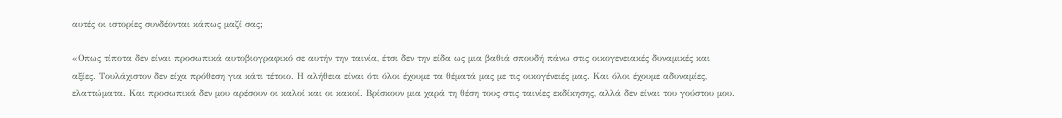αυτές οι ιστορίες συνδέονται κάπως μαζί σας;

«Οπως τίποτα δεν είναι προσωπικά αυτοβιογραφικό σε αυτήν την ταινία, έτσι δεν την είδα ως μια βαθιά σπουδή πάνω στις οικογενειακές δυναμικές και αξίες. Τουλάχιστον δεν είχα πρόθεση για κάτι τέτοιο. Η αλήθεια είναι ότι όλοι έχουμε τα θέματά μας με τις οικογένειές μας. Και όλοι έχουμε αδυναμίες, ελαττώματα. Και προσωπικά δεν μου αρέσουν οι καλοί και οι κακοί. Βρίσκουν μια χαρά τη θέση τους στις ταινίες εκδίκησης, αλλά δεν είναι του γούστου μου.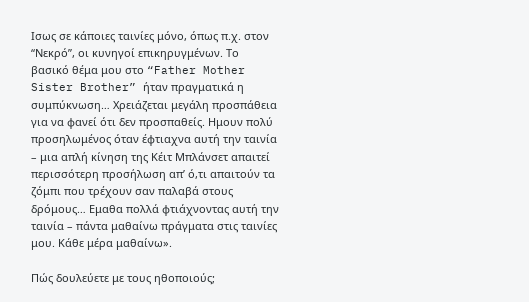Ισως σε κάποιες ταινίες μόνο, όπως π.χ. στον “Νεκρό”, οι κυνηγοί επικηρυγμένων. Το βασικό θέμα μου στο “Father Mother Sister Brother” ήταν πραγματικά η συμπύκνωση… Χρειάζεται μεγάλη προσπάθεια για να φανεί ότι δεν προσπαθείς. Ημουν πολύ προσηλωμένος όταν έφτιαχνα αυτή την ταινία – μια απλή κίνηση της Κέιτ Μπλάνσετ απαιτεί περισσότερη προσήλωση απ’ ό,τι απαιτούν τα ζόμπι που τρέχουν σαν παλαβά στους δρόμους… Εμαθα πολλά φτιάχνοντας αυτή την ταινία – πάντα μαθαίνω πράγματα στις ταινίες μου. Κάθε μέρα μαθαίνω».

Πώς δουλεύετε με τους ηθοποιούς;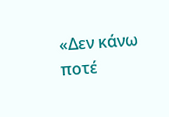«Δεν κάνω ποτέ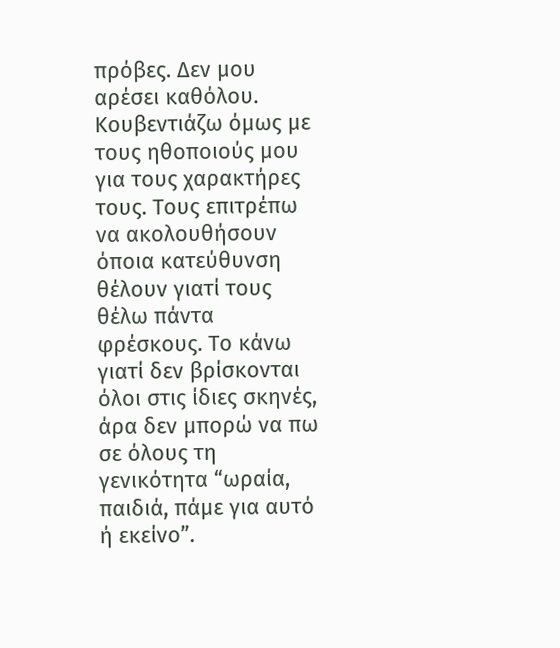πρόβες. Δεν μου αρέσει καθόλου. Κουβεντιάζω όμως με τους ηθοποιούς μου για τους χαρακτήρες τους. Τους επιτρέπω να ακολουθήσουν όποια κατεύθυνση θέλουν γιατί τους θέλω πάντα φρέσκους. Το κάνω γιατί δεν βρίσκονται όλοι στις ίδιες σκηνές, άρα δεν μπορώ να πω σε όλους τη γενικότητα “ωραία, παιδιά, πάμε για αυτό ή εκείνο”.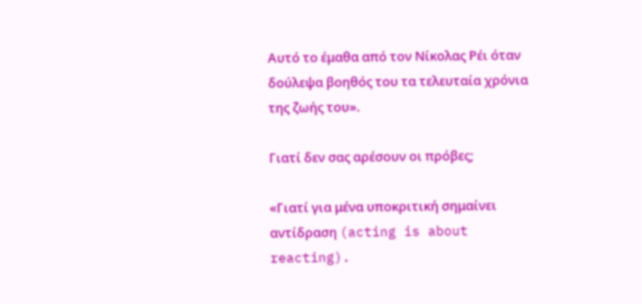Αυτό το έμαθα από τον Νίκολας Ρέι όταν δούλεψα βοηθός του τα τελευταία χρόνια της ζωής του».

Γιατί δεν σας αρέσουν οι πρόβες;

«Γιατί για μένα υποκριτική σημαίνει αντίδραση (acting is about reacting).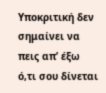Υποκριτική δεν σημαίνει να πεις απ’ έξω ό,τι σου δίνεται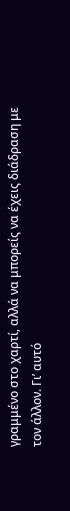γραμμένο στο χαρτί, αλλά να μπορείς να έχεις διάδραση με τον άλλον. Γι’ αυτό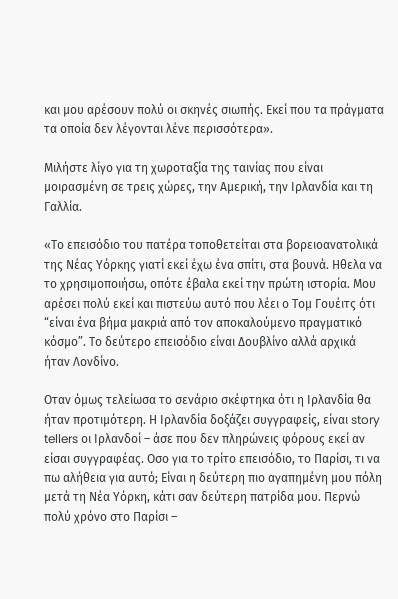και μου αρέσουν πολύ οι σκηνές σιωπής. Εκεί που τα πράγματα τα οποία δεν λέγονται λένε περισσότερα».

Μιλήστε λίγο για τη χωροταξία της ταινίας που είναι μοιρασμένη σε τρεις χώρες, την Αμερική, την Ιρλανδία και τη Γαλλία.

«Το επεισόδιο του πατέρα τοποθετείται στα βορειοανατολικά της Νέας Υόρκης γιατί εκεί έχω ένα σπίτι, στα βουνά. Ηθελα να το χρησιμοποιήσω, οπότε έβαλα εκεί την πρώτη ιστορία. Μου αρέσει πολύ εκεί και πιστεύω αυτό που λέει ο Τομ Γουέιτς ότι “είναι ένα βήμα μακριά από τον αποκαλούμενο πραγματικό κόσμο”. Το δεύτερο επεισόδιο είναι Δουβλίνο αλλά αρχικά ήταν Λονδίνο.

Οταν όμως τελείωσα το σενάριο σκέφτηκα ότι η Ιρλανδία θα ήταν προτιμότερη. Η Ιρλανδία δοξάζει συγγραφείς, είναι story tellers οι Ιρλανδοί – άσε που δεν πληρώνεις φόρους εκεί αν είσαι συγγραφέας. Οσο για το τρίτο επεισόδιο, το Παρίσι, τι να πω αλήθεια για αυτό; Είναι η δεύτερη πιο αγαπημένη μου πόλη μετά τη Νέα Υόρκη, κάτι σαν δεύτερη πατρίδα μου. Περνώ πολύ χρόνο στο Παρίσι –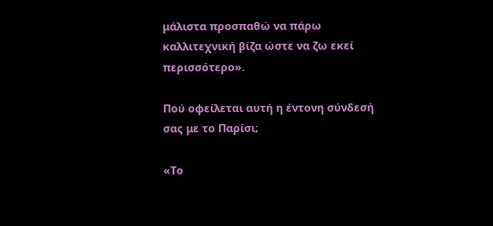μάλιστα προσπαθώ να πάρω καλλιτεχνική βίζα ώστε να ζω εκεί περισσότερο».

Πού οφείλεται αυτή η έντονη σύνδεσή σας με το Παρίσι;

«Το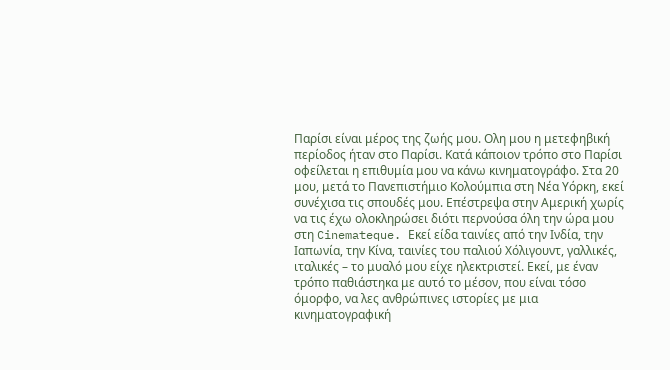Παρίσι είναι μέρος της ζωής μου. Ολη μου η μετεφηβική περίοδος ήταν στο Παρίσι. Κατά κάποιον τρόπο στο Παρίσι οφείλεται η επιθυμία μου να κάνω κινηματογράφο. Στα 20 μου, μετά το Πανεπιστήμιο Κολούμπια στη Νέα Υόρκη, εκεί συνέχισα τις σπουδές μου. Επέστρεψα στην Αμερική χωρίς να τις έχω ολοκληρώσει διότι περνούσα όλη την ώρα μου στη Cinemateque. Εκεί είδα ταινίες από την Ινδία, την Ιαπωνία, την Κίνα, ταινίες του παλιού Χόλιγουντ, γαλλικές, ιταλικές – το μυαλό μου είχε ηλεκτριστεί. Εκεί, με έναν τρόπο παθιάστηκα με αυτό το μέσον, που είναι τόσο όμορφο, να λες ανθρώπινες ιστορίες με μια κινηματογραφική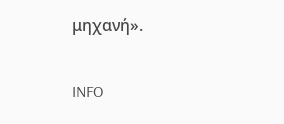μηχανή».

INFO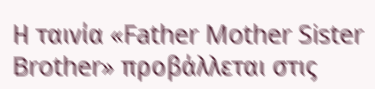Η ταινία «Father Mother Sister Brother» προβάλλεται στις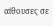αίθουσες σε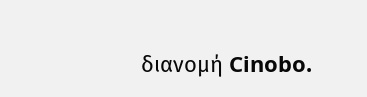διανομή Cinobo.